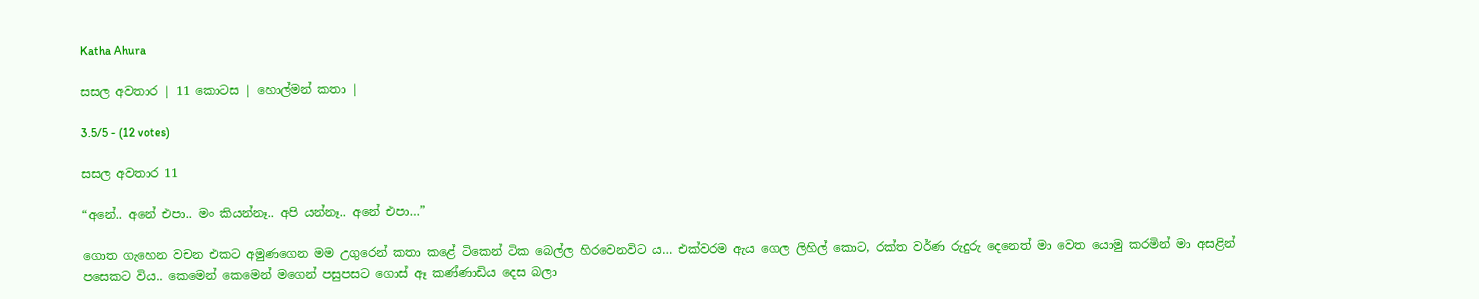Katha Ahura

සසල අවතාර | 11 කොටස | හොල්මන් කතා |

3.5/5 - (12 votes)

සසල අවතාර 11

“අනේ.. අනේ එපා.. මං කියන්නෑ.. අපි යන්නෑ.. අනේ එපා…”

ගොත ගැහෙන වචන එකට අමුණගෙන මම උගුරෙන් කතා කළේ ටිකෙන් ටික බෙල්ල හිරවෙනවිට ය… එක්වරම ඇය ගෙල ලිහිල් කොට, රක්ත වර්ණ රුදුරු දෙනෙත් මා වෙත යොමු කරමින් මා අසළින් පසෙකට විය.. කෙමෙන් කෙමෙන් මගෙන් පසුපසට ගොස් ඈ කණ්ණාඩිය දෙස බලා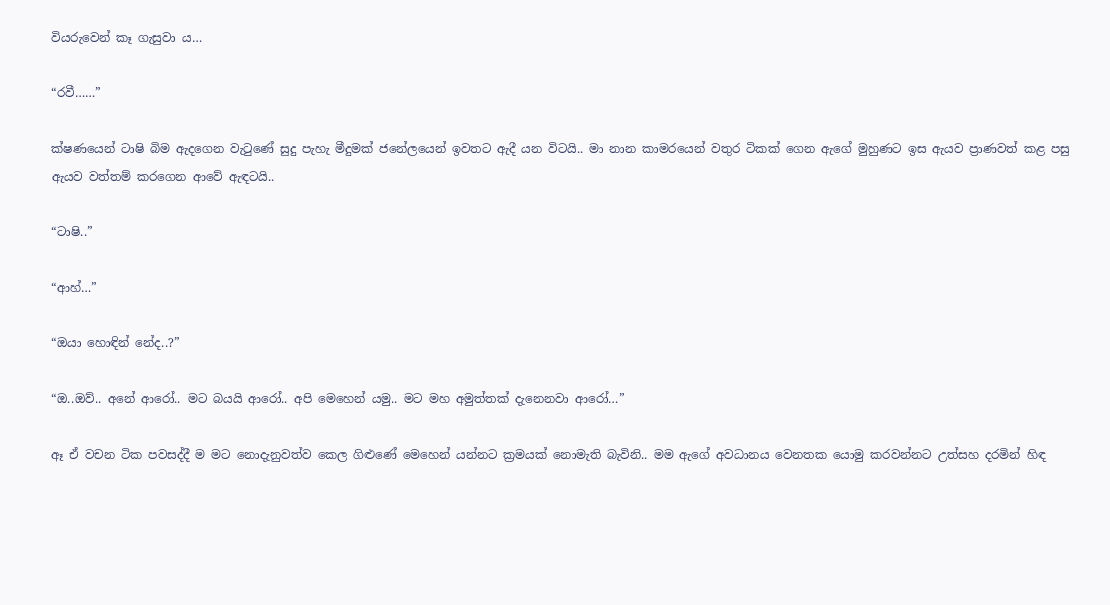වියරුවෙන් කෑ ගැසුවා ය…

“රවී……”

ක්ෂණයෙන් ටාෂි බිම ඇදගෙන වැටුණේ සුදු පැහැ මීදුමක් ජනේලයෙන් ඉවතට ඇදී යන විටයි.. මා නාන කාමරයෙන් වතුර ටිකක් ගෙන ඇගේ මුහුණට ඉස ඇයව ප්‍රාණවත් කළ පසු ඇයව වත්තම් කරගෙන ආවේ ඇඳටයි..

“ටාෂි..”

“ආහ්…”

“ඔයා හොඳින් නේද..?”

“ඔ..ඔව්.. අනේ ආරෝ.. මට බයයි ආරෝ.. අපි මෙහෙන් යමු.. මට මහ අමුත්තක් දැනෙනවා ආරෝ…”

ඈ ඒ වචන ටික පවසද්දී ම මට නොදැනුවත්ව කෙල ගිළුණේ මෙහෙන් යන්නට ක්‍රමයක් නොමැති බැවිනි.. මම ඇගේ අවධානය වෙනතක යොමු කරවන්නට උත්සහ දරමින් හිඳ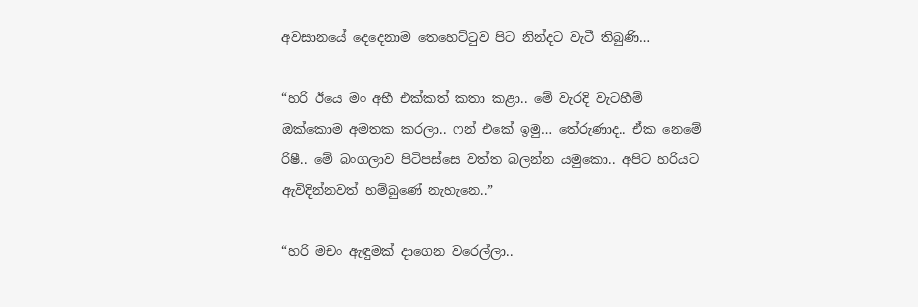අවසානයේ දෙදෙනාම තෙහෙට්ටුව පිට නින්දට වැටී තිබුණි…

“හරි ඊයෙ මං අභී එක්කත් කතා කළා.. මේ වැරදි වැටහීම් ඔක්කොම අමතක කරලා.. ෆන් එකේ ඉමු… තේරුණාද.. ඒක නෙමේ රිෂී.. මේ බංගලාව පිටිපස්සෙ වත්ත බලන්න යමුකො.. අපිට හරියට ඇවිදින්නවත් හම්බුණේ නැහැනෙ..”

“හරි මචං ඇඳුමක් දාගෙන වරෙල්ලා..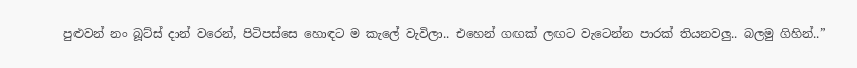පුළුවන් නං බූට්ස් දාන් වරෙන්, පිටිපස්සෙ හොඳට ම කැලේ වැවිලා.. එහෙන් ගඟක් ලඟට වැටෙන්න පාරක් තියනවලු.. බලමු ගිහින්..”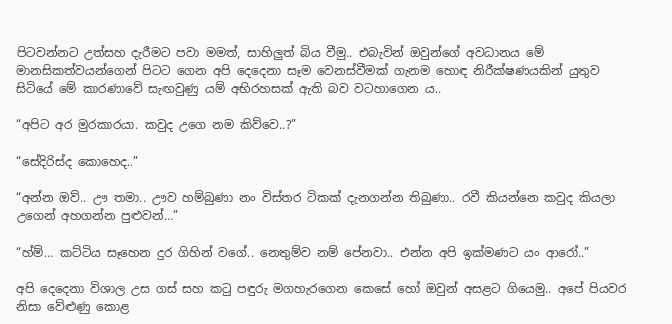පිටවන්නට උත්සහ දැරීමට පවා මමත්, සාහිලුත් බිය වීමු.. එබැවින් ඔවුන්ගේ අවධානය මේ මානසිකත්වයන්ගෙන් පිටට ගෙන අපි දෙදෙනා සෑම වෙනස්වීමක් ගැනම හොඳ නිරීක්ෂණයකින් යුතුව සිටියේ මේ කාරණාවේ සැඟවුණු යම් අභිරහසක් ඇති බව වටහාගෙන ය..

“අපිට අර මුරකාරයා. කවුද උගෙ නම කිව්වෙ..?”

“සේදිරිස්ද කොහෙද..”

“අන්න ඔව්.. ඌ තමා.. ඌව හම්බුණා නං විස්තර ටිකක් දැනගන්න තිබුණා.. රවී කියන්නෙ කවුද කියලා උගෙන් අහගන්න පුළුවන්…”

“හ්ම්… කට්ටිය සෑහෙන දුර ගිහින් වගේ.. නෙතුම්ව නම් පේනවා.. එන්න අපි ඉක්මණට යං ආරෝ..”

අපි දෙදෙනා විශාල උස ගස් සහ කටු පඳුරු මගහැරගෙන කෙසේ හෝ ඔවුන් අසළට ගියෙමු.. අපේ පියවර නිසා වේළුණු කොළ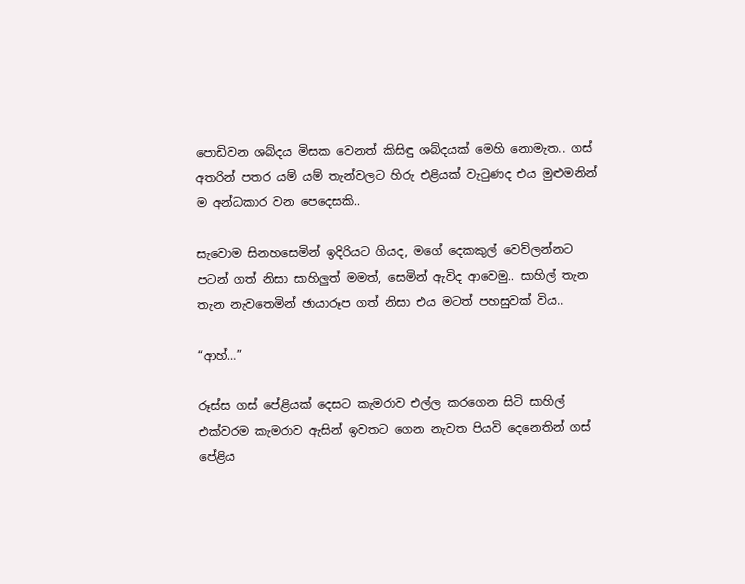පොඩිවන ශබ්දය මිසක වෙනත් කිසිඳු ශබ්දයක් මෙහි නොමැත.. ගස් අතරින් පතර යම් යම් තැන්වලට හිරු එළියක් වැටුණද එය මුළුමනින් ම අන්ධකාර වන පෙදෙසකි..

සැවොම සිනහසෙමින් ඉදිරියට ගියද, මගේ දෙකකුල් වෙව්ලන්නට පටන් ගත් නිසා සාහිලුත් මමත්, සෙමින් ඇවිද ආවෙමු.. සාහිල් තැන තැන නැවතෙමින් ඡායාරූප ගත් නිසා එය මටත් පහසුවක් විය..

“ආහ්…”

රූස්ස ගස් පේළියක් දෙසට කැමරාව එල්ල කරගෙන සිටි සාහිල් එක්වරම කැමරාව ඇසින් ඉවතට ගෙන නැවත පියවි දෙනෙතින් ගස් පේළිය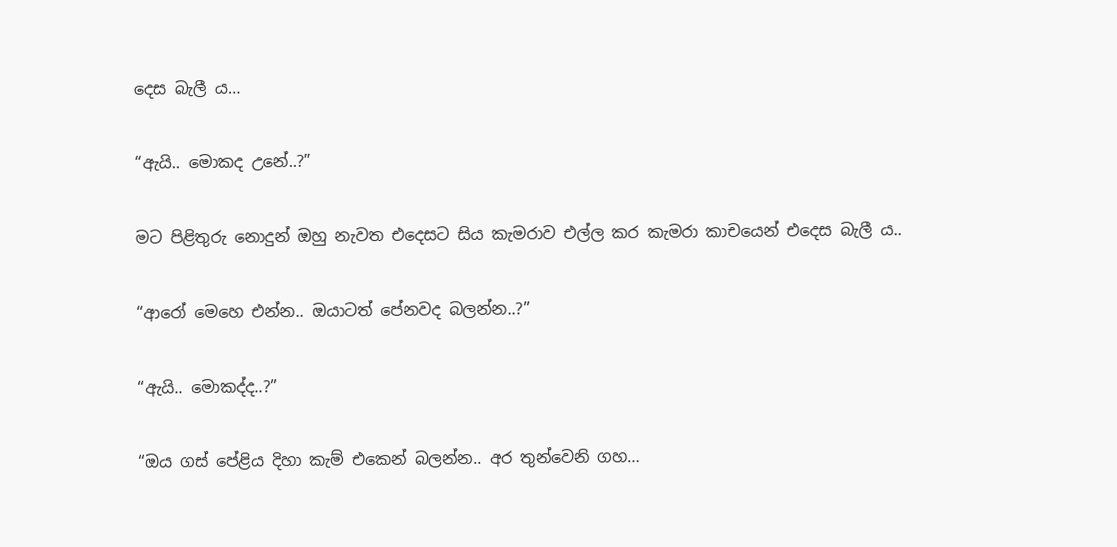දෙස බැලී ය…

“ඇයි.. මොකද උනේ..?”

මට පිළිතුරු නොදුන් ඔහු නැවත එදෙසට සිය කැමරාව එල්ල කර කැමරා කාචයෙන් එදෙස බැලී ය..

“ආරෝ මෙහෙ එන්න.. ඔයාටත් පේනවද බලන්න..?”

“ඇයි.. මොකද්ද..?”

“ඔය ගස් පේළිය දිහා කැම් එකෙන් බලන්න.. අර තුන්වෙනි ගහ…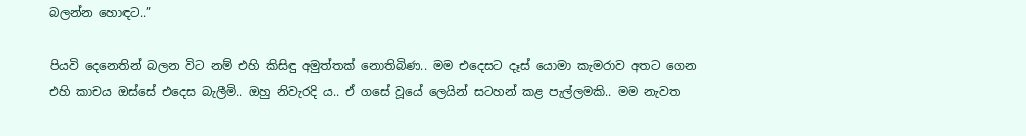බලන්න හොඳට..”

පියවි දෙනෙතින් බලන විට නම් එහි කිසිඳු අමුත්තක් නොතිබිණ.. මම එදෙසට දෑස් යොමා කැමරාව අතට ගෙන එහි කාචය ඔස්සේ එදෙස බැලීමි.. ඔහු නිවැරදි ය.. ඒ ගසේ වූයේ ලෙයින් සටහන් කළ පැල්ලමකි.. මම නැවත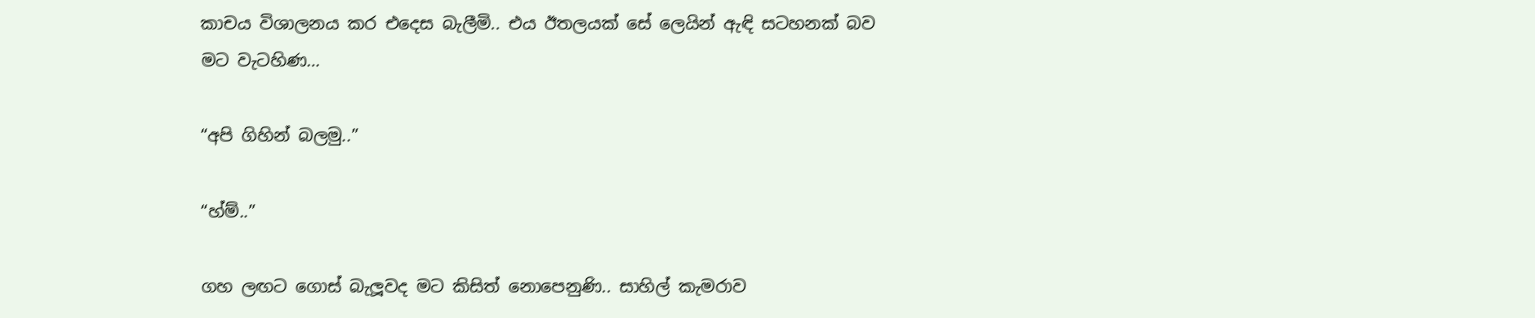කාචය විශාලනය කර එදෙස බැලීමි.. එය ඊතලයක් සේ ලෙයින් ඇඳි සටහනක් බව මට වැටහිණ…

“අපි ගිහින් බලමු..”

“හ්ම්..”

ගහ ලඟට ගොස් බැලූවද මට කිසිත් නොපෙනුණි.. සාහිල් කැමරාව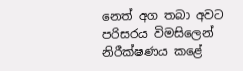නෙත් අග තබා අවට පරිසරය විමසිලෙන් නිරීක්ෂණය කළේ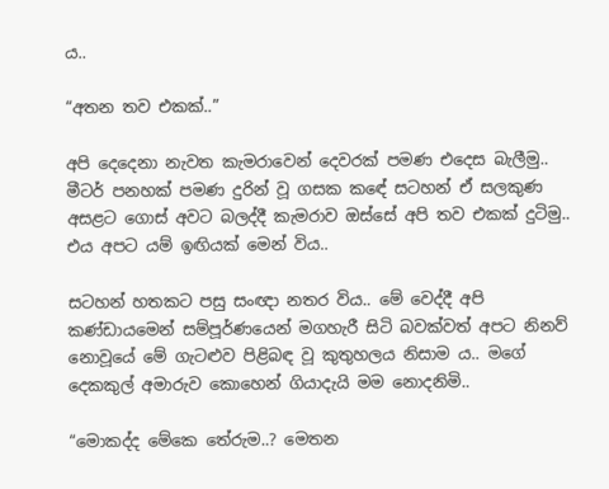ය..

“අතන තව එකක්..”

අපි දෙදෙනා නැවත කැමරාවෙන් දෙවරක් පමණ එදෙස බැලීමු.. මීටර් පනහක් පමණ දුරින් වූ ගසක කඳේ සටහන් ඒ සලකුණ අසළට ගොස් අවට බලද්දී කැමරාව ඔස්සේ අපි තව එකක් දුටිමු.. එය අපට යම් ඉඟියක් මෙන් විය..

සටහන් හතකට පසු සංඥා නතර විය.. මේ වෙද්දී අපි කණ්ඩායමෙන් සම්පූර්ණයෙන් මගහැරී සිටි බවක්වත් අපට නිනව් නොවූයේ මේ ගැටළුව පිළිබඳ වූ කුතුහලය නිසාම ය.. මගේ දෙකකුල් අමාරුව කොහෙන් ගියාදැයි මම නොදනිමි..

“මොකද්ද මේකෙ තේරුම..? මෙතන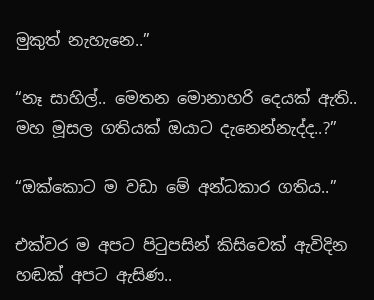මුකුත් නැහැනෙ..”

“නෑ සාහිල්.. මෙතන මොනාහරි දෙයක් ඇති.. මහ මූසල ගතියක් ඔයාට දැනෙන්නැද්ද..?”

“ඔක්කොට ම වඩා මේ අන්ධකාර ගතිය..”

එක්වර ම අපට පිටුපසින් කිසිවෙක් ඇවිදින හඬක් අපට ඇසිණ..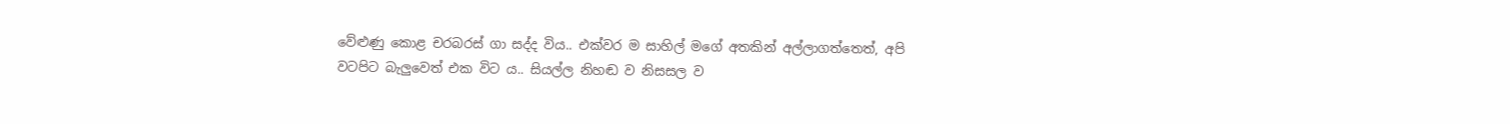වේළුණු කොළ චරබරස් ගා සද්ද විය.. එක්වර ම සාහිල් මගේ අතකින් අල්ලාගත්තෙත්, අපි වටපිට බැලුවෙත් එක විට ය.. සියල්ල නිහඬ ව නිසසල ව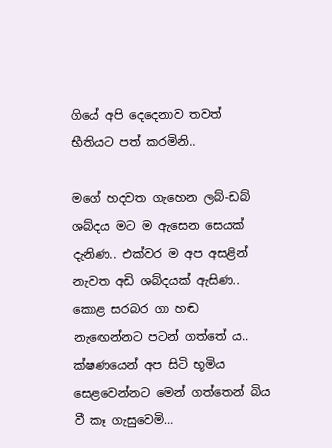ගියේ අපි දෙදෙනාව තවත් භීතියට පත් කරමිනි..

මගේ හදවත ගැහෙන ලබ්-ඩබ් ශබ්දය මට ම ඇසෙන සෙයක් දැනිණ.. එක්වර ම අප අසළින් නැවත අඩි ශබ්දයක් ඇසිණ.. කොළ සරබර ගා හඬ නැඟෙන්නට පටන් ගත්තේ ය.. ක්ෂණයෙන් අප සිටි භූමිය සෙළවෙන්නට මෙන් ගත්තෙන් බිය වී කෑ ගැසුවෙමි…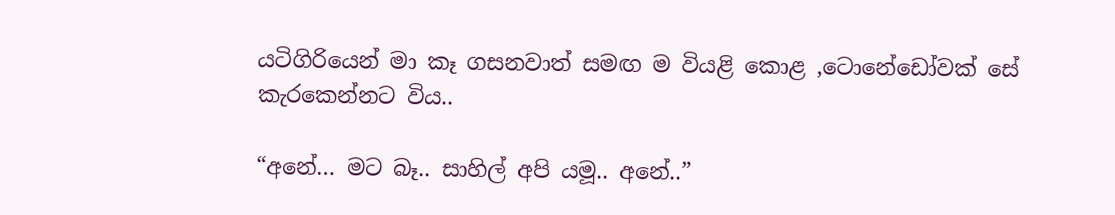යටිගිරියෙන් මා කෑ ගසනවාත් සමඟ ම වියළි කොළ ,ටොනේඩෝවක් සේ කැරකෙන්නට විය..

“අනේ… මට බෑ.. සාහිල් අපි යමූ.. අනේ..”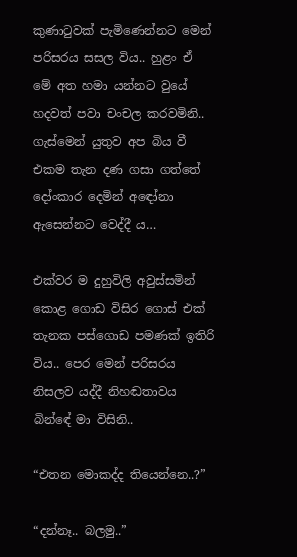කුණාටුවක් පැමිණෙන්නට මෙන් පරිසරය සසල විය.. හුළං ඒ මේ අත හමා යන්නට වුයේ හදවත් පවා චංචල කරවමිනි.. ගැස්මෙන් යුතුව අප බිය වී එකම තැන දණ ගසා ගත්තේ දෝංකාර දෙමින් අඳෝනා ඇසෙන්නට වෙද්දී ය…

එක්වර ම දුහුවිලි අවුස්සමින් කොළ ගොඩ විසිර ගොස් එක් තැනක පස්ගොඩ පමණක් ඉතිරි විය.. පෙර මෙන් පරිසරය නිසලව යද්දී නිහඬතාවය බින්ඳේ මා විසිනි..

“එතන මොකද්ද තියෙන්නෙ..?”

“දන්නෑ.. බලමු..”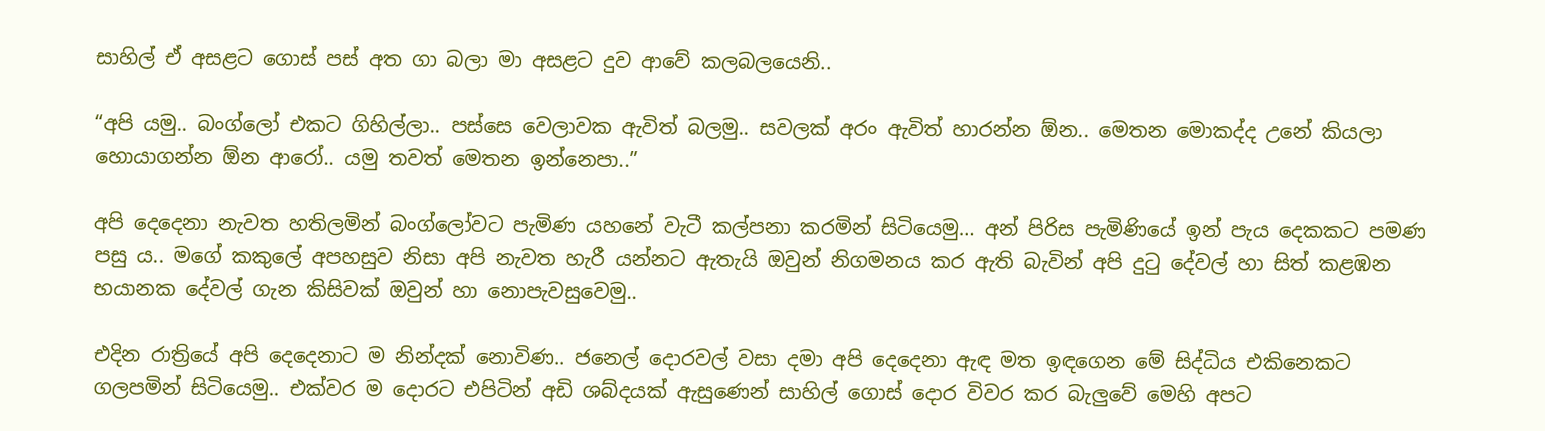සාහිල් ඒ අසළට ගොස් පස් අත ගා බලා මා අසළට දුව ආවේ කලබලයෙනි..

“අපි යමු.. බංග්ලෝ එකට ගිහිල්ලා.. පස්සෙ වෙලාවක ඇවිත් බලමු.. සවලක් අරං ඇවිත් හාරන්න ඕන.. මෙතන මොකද්ද උනේ කියලා හොයාගන්න ඕන ආරෝ.. යමු තවත් මෙතන ඉන්නෙපා..”

අපි දෙදෙනා නැවත හතිලමින් බංග්ලෝවට පැමිණ යහනේ වැටී කල්පනා කරමින් සිටියෙමු… අන් පිරිස පැමිණියේ ඉන් පැය දෙකකට පමණ පසු ය.. මගේ කකුලේ අපහසුව නිසා අපි නැවත හැරී යන්නට ඇතැයි ඔවුන් නිගමනය කර ඇති බැවින් අපි දුටු දේවල් හා සිත් කළඹන භයානක දේවල් ගැන කිසිවක් ඔවුන් හා නොපැවසුවෙමු..

එදින රාත්‍රියේ අපි දෙදෙනාට ම නින්දක් නොවිණ.. ජනෙල් දොරවල් වසා දමා අපි දෙදෙනා ඇඳ මත ඉඳගෙන මේ සිද්ධිය එකිනෙකට ගලපමින් සිටියෙමු.. එක්වර ම දොරට එපිටින් අඩි ශබ්දයක් ඇසුණෙන් සාහිල් ගොස් දොර විවර කර බැලුවේ මෙහි අපට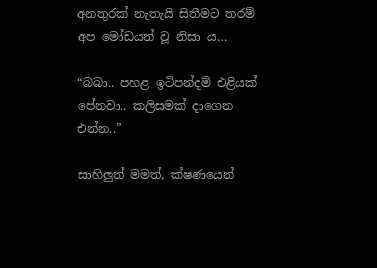අනතුරක් නැතැයි සිතීමට තරම් අප මෝඩයන් වූ නිසා ය…

“බබා.. පහළ ඉටිපන්දම් එළියක් පේනවා.. කලිසමක් දාගෙන එන්න..”

සාහිලුත් මමත්, ක්ෂණයෙන්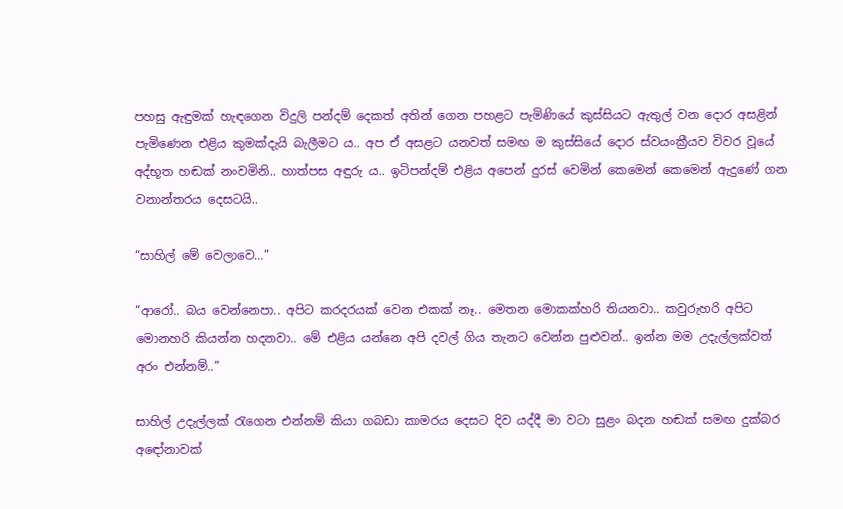පහසු ඇඳුමක් හැඳගෙන විදුලි පන්දම් දෙකත් අතින් ගෙන පහළට පැමිණියේ කුස්සියට ඇතුල් වන දොර අසළින් පැමිණෙන එළිය කුමක්දැයි බැලීමට ය.. අප ඒ අසළට යනවත් සමඟ ම කුස්සියේ දොර ස්වයංක්‍රීයව විවර වූයේ අද්භූත හඬක් නංවමිනි.. හාත්පස අඳුරු ය.. ඉටිපන්දම් එළිය අපෙන් දුරස් වෙමින් කෙමෙන් කෙමෙන් ඇදුණේ ගන වනාන්තරය දෙසටයි..

“සාහිල් මේ වෙලාවෙ…”

“ආරෝ.. බය වෙන්නෙපා.. අපිට කරදරයක් වෙන එකක් නෑ.. මෙතන මොකක්හරි තියනවා.. කවුරුහරි අපිට මොනහරි කියන්න හදනවා.. මේ එළිය යන්නෙ අපි දවල් ගිය තැනට වෙන්න පුළුවන්.. ඉන්න මම උදැල්ලක්වත් අරං එන්නම්..”

සාහිල් උදැල්ලක් රැගෙන එන්නම් කියා ගබඩා කාමරය දෙසට දිව යද්දී මා වටා සුළං බදන හඬක් සමඟ දුක්බර අඳෝනාවක්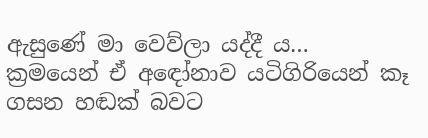ඇසුණේ මා වෙව්ලා යද්දී ය… ක්‍රමයෙන් ඒ අඳෝනාව යටිගිරියෙන් කෑ ගසන හඬක් බවට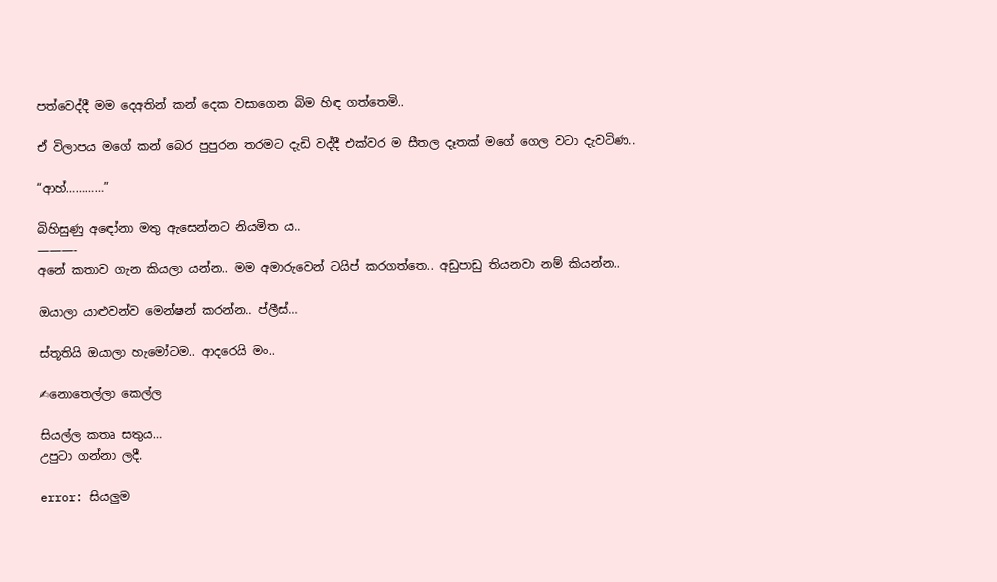පත්වෙද්දී මම දෙඅතින් කන් දෙක වසාගෙන බිම හිඳ ගත්තෙමි..

ඒ විලාපය මගේ කන් බෙර පුපුරන තරමට දැඩි වද්දී එක්වර ම සීතල දෑතක් මගේ ගෙල වටා දැවටිණ..

“ආහ්…………”

බිහිසුණු අඳෝනා මතු ඇසෙන්නට නියමිත ය..
———-
අනේ කතාව ගැන කියලා යන්න.. මම අමාරුවෙන් ටයිප් කරගත්තෙ.. අඩුපාඩු තියනවා නම් කියන්න..

ඔයාලා යාළුවන්ව මෙන්ෂන් කරන්න.. ප්ලීස්…

ස්තූතියි ඔයාලා හැමෝටම.. ආදරෙයි මං..

✍නොතෙල්ලා කෙල්ල

සියල්ල කතෘ සතුය…
උපුටා ගන්නා ලදී.

error: සියලුම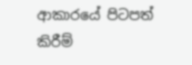ආකාරයේ පිටපත් කිරීම්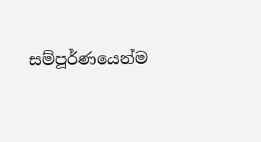සම්පූර්ණයෙන්ම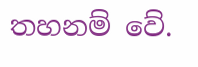තහනම් වේ.